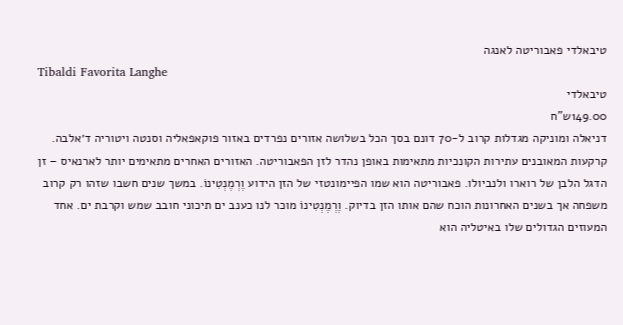טיבאלדי פאבוריטה לאנגה
Tibaldi Favorita Langhe
טיבאלדי
149.00ש"ח
דניאלה ומוניקה מגדלות קרוב ל-70 דונם בסך הכל בשלושה אזורים נפרדים באזור פוקאפאליה וסנטה ויטוריה ד׳אלבה. קרקעות המאובנים עתירות הקונכיות מתאימות באופן נהדר לזן הפאבוריטה. האזורים האחרים מתאימים יותר לארנאיס – זן הדגל הלבן של רוארו ולנביולו. פאבוריטה הוא שמו הפיימונטזי של הזן הידוע וֶרְמֶנְטִינוֹ. במשך שנים חשבו שזהו רק קרוב משפחה אך בשנים האחרונות הוכח שהם אותו הזן בדיוק. וֶרְמֶנְטִינוֹ מוכר לנו כענב ים תיכוני חובב שמש וקרבת ים. אחד המעוזים הגדולים שלו באיטליה הוא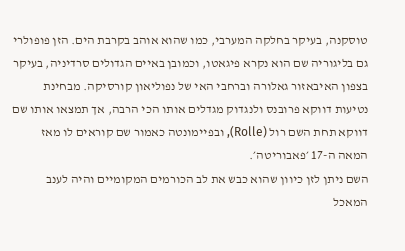טוסקנה, בעיקר בחלקה המערבי, כמו שהוא אוהב בקרבת הים. הזן פופולרי גם בליגוריה שם הוא נקרא פיגאטו, וכמובן באיים הגדולים סרדיניה, בעיקר בצפון האיבאזור גאלורה וברחבי האי של נפוליאון קורסיקה. מבחינת נטיעות דווקא פרובנס ולנגדוק מגדלים אותו הכי הרבה, אך תמצאו אותו שם דווקא תחת השם רול (Rolle), ובפיימונטה כאמור שם קוראים לו מאז המאה ה-17 ׳פאבוריטה׳.
השם ניתן לזן כיוון שהוא כבש את לב הכורמים המקומיים והיה לענב המאכל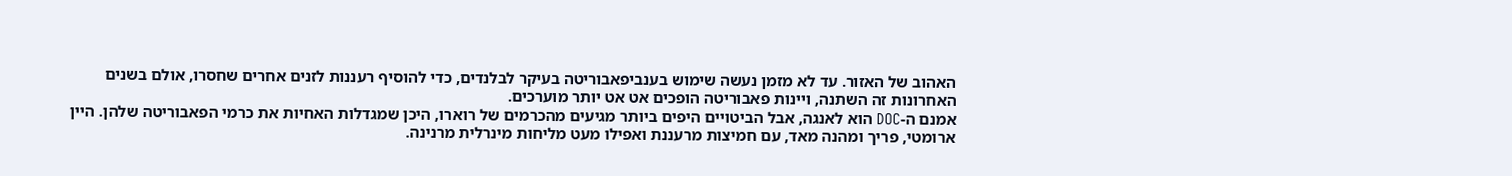האהוב של האזור. עד לא מזמן נעשה שימוש בענביפאבוריטה בעיקר לבלנדים, כדי להוסיף רעננות לזנים אחרים שחסרו, אולם בשנים האחרונות זה השתנה, ויינות פאבוריטה הופכים אט אט יותר מוערכים.
אמנם ה-DOC הוא לאנגה, אבל הביטויים היפים ביותר מגיעים מהכרמים של רוארו, היכן שמגדלות האחיות את כרמי הפאבוריטה שלהן. היין ארומטי, פריך ומהנה מאד, עם חמיצות מרעננת ואפילו מעט מליחות מינרלית מרנינה.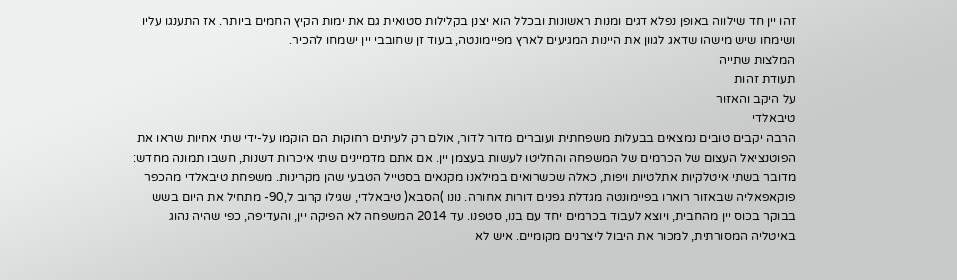זהו יין חד שילווה באופן נפלא דגים ומנות ראשונות ובכלל הוא יצנן בקלילות סטואית גם את ימות הקיץ החמים ביותר. אז התענגו עליו ושימחו שיש מישהו שדאג לגוון את היינות המגיעים לארץ מפיימונטה, בעוד זן שחובבי יין ישמחו להכיר.
המלצות שתייה
תעודת זהות
על היקב והאזור
טיבאלדי
הרבה יקבים טובים נמצאים בבעלות משפחתית ועוברים מדור לדור, אולם רק לעיתים רחוקות הם הוקמו על-ידי שתי אחיות שראו את הפוטנציאל העצום של הכרמים של המשפחה והחליטו לעשות בעצמן יין. אם אתם מדמיינים שתי איכרות דשנות, חשבו תמונה מחדש: מדובר בשתי איטלקיות אתלטיות ויפות, כאלה שכשרואים במילאנו מקנאים בסטייל הטבעי שהן מקרינות. משפחת טיבאלדי מהכפר פוקאפאליה שבאזור רוארו בפיימונטה מגדלת גפנים דורות אחורה. נונו )הסבא( טיבאלדי, שגילו קרוב ל,90- מתחיל את היום בשש בבוקר בכוס יין מהחבית, ויוצא לעבוד בכרמים יחד עם בנו, סטפנו. עד 2014 המשפחה לא הפיקה יין, והעדיפה, כפי שהיה נהוג באיטליה המסורתית, למכור את היבול ליצרנים מקומיים. איש לא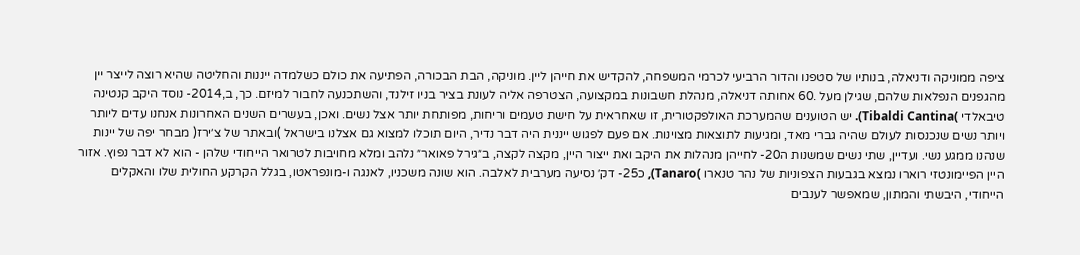ציפה ממוניקה ודניאלה, בנותיו של סטפנו והדור הרביעי לכרמי המשפחה, להקדיש את חייהן ליין. מוניקה, הבת הבכורה, הפתיעה את כולם כשלמדה ייננות והחליטה שהיא רוצה לייצר יין מהגפנים הנפלאות שלהם, שגילן מעל .60 אחותה דניאלה, מנהלת חשבונות במקצועה, הצטרפה אליה לעונת בציר בניו זילנד, והשתכנעה לחבור למיזם. כך, ב,2014- נוסד היקב קנטינה טיבאלדי )Tibaldi Cantina). יש הטוענים שהמערכת האולפקטורית, זו שאחראית על חישת טעמים וריחות, מפותחת יותר אצל נשים. ואכן, בעשרים השנים האחרונות אנחנו עדים ליותר ויותר נשים שנכנסות לעולם שהיה גברי מאד, ומגיעות לתוצאות מצוינות. אם פעם לפגוש ייננית היה דבר נדיר, היום תוכלו למצוא גם אצלנו בישראל )ובאתר של צ׳ירז( מבחר יפה של יינות שנהנו ממגע נשי. ועדיין, שתי נשים שמשנות ה20- לחייהן מנהלות את היקב ואת ייצור היין, מקצה לקצה, ב״גירל פאואר״ נלהב ומלא מחויבות לטרואר הייחודי שלהן - הוא לא דבר נפוץ. אזור היין הפיימונטזי רוארו נמצא בגבעות הצפוניות של נהר טנארו )Tanaro), כ25- דק׳ נסיעה מערבית לאלבה. הוא שונה משכניו, לאנגה ו-מונפראטו, בגלל הקרקע החולית שלו והאקלים הייחודי, היבשתי והמתון, שמאפשר לענבים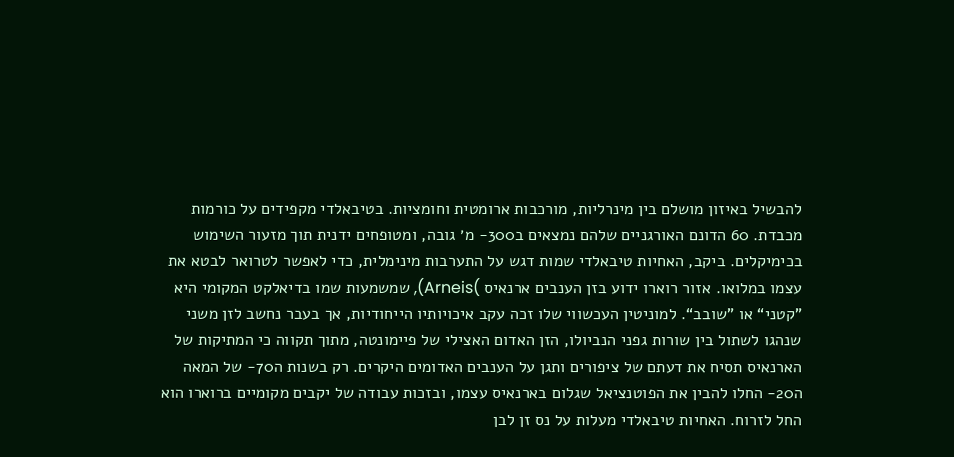להבשיל באיזון מושלם בין מינרליות, מורכבות ארומטית וחומציות. בטיבאלדי מקפידים על כורמות מכבדת. 60 הדונם האורגניים שלהם נמצאים ב300- מ׳ גובה, ומטופחים ידנית תוך מזעור השימוש בכימיקלים. ביקב, האחיות טיבאלדי שמות דגש על התערבות מינימלית, כדי לאפשר לטרואר לבטא את עצמו במלואו. אזור רוארו ידוע בזן הענבים ארנאיס )Arneis), שמשמעות שמו בדיאלקט המקומי היא ”קטני“ או ”שובב“. למוניטין העכשווי שלו זכה עקב איכויותיו הייחודיות, אך בעבר נחשב לזן משני שנהגו לשתול בין שורות גפני הנביולו, הזן האדום האצילי של פיימונטה, מתוך תקווה כי המתיקות של הארנאיס תסיח את דעתם של ציפורים ותגן על הענבים האדומים היקרים. רק בשנות ה70- של המאה ה20- החלו להבין את הפוטנציאל שגלום בארנאיס עצמו, ובזכות עבודה של יקבים מקומיים ברוארו הוא החל לזרוח. האחיות טיבאלדי מעלות על נס זן לבן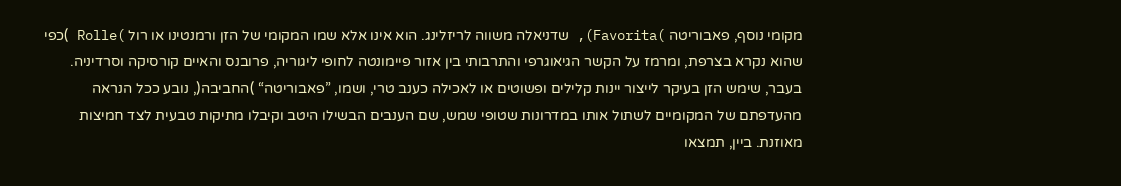מקומי נוסף, פאבוריטה )Favorita), שדניאלה משווה לריזלינג. הוא אינו אלא שמו המקומי של הזן ורמנטינו או רול )Rolle )כפי שהוא נקרא בצרפת, ומרמז על הקשר הגיאוגרפי והתרבותי בין אזור פיימונטה לחופי ליגוריה, פרובנס והאיים קורסיקה וסרדיניה. בעבר, שימש הזן בעיקר לייצור יינות קלילים ופשוטים או לאכילה כענב טרי, ושמו, ”פאבוריטה“ )החביבה(, נובע ככל הנראה מהעדפתם של המקומיים לשתול אותו במדרונות שטופי שמש, שם הענבים הבשילו היטב וקיבלו מתיקות טבעית לצד חמיצות מאוזנת. ביין, תמצאו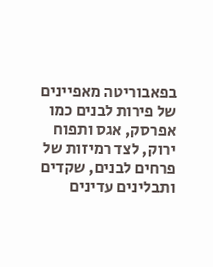בפאבוריטה מאפיינים של פירות לבנים כמו אפרסק, אגס ותפוח ירוק, לצד רמיזות של פרחים לבנים, שקדים ותבלינים עדינים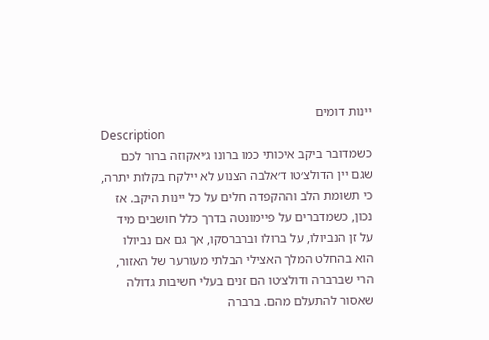יינות דומים
Description
כשמדובר ביקב איכותי כמו ברונו ג׳יאקוזה ברור לכם שגם יין הדולצ׳טו ד׳אלבה הצנוע לא יילקח בקלות יתרה, כי תשומת הלב וההקפדה חלים על כל יינות היקב. אז נכון, כשמדברים על פיימונטה בדרך כלל חושבים מיד על זן הנביולו, על ברולו וברברסקו, אך גם אם נביולו הוא בהחלט המלך האצילי הבלתי מעורער של האזור, הרי שברברה ודולצ׳טו הם זנים בעלי חשיבות גדולה שאסור להתעלם מהם. ברברה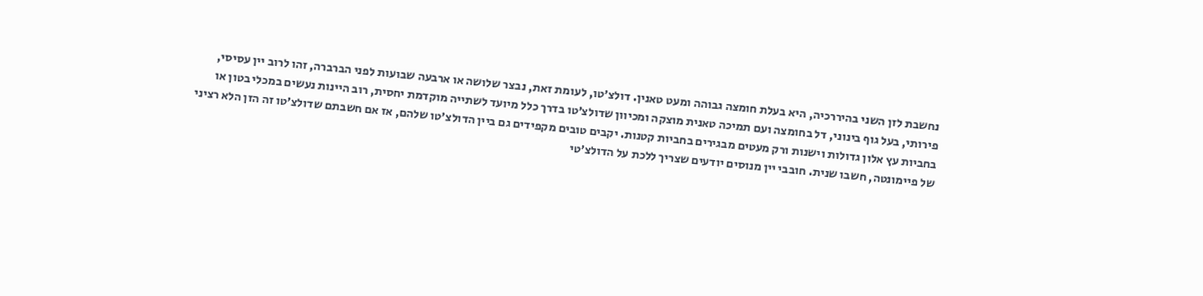נחשבת לזן השני בהיררכיה, היא בעלת חומצה גבוהה ומעט טאנין. דולצ׳טו, לעומת זאת, נבצר שלושה או ארבעה שבועות לפני הברברה, זהו לרוב יין עסיסי, פירותי, בעל גוף בינוני, דל בחומצה ועם תמיכה טאנית מוצקה ומכיוון שדולצ׳טו בדרך כלל מיועד לשתייה מוקדמת יחסית, רוב היינות נעשים במכלי בטון או בחביות עץ אלון גדולות וישנות ורק מעטים מבגירים בחביות קטנות. יקבים טובים מקפידים גם ביין הדולצ׳טו שלהם, אז אם חשבתם שדולצ׳טו זה הזן הלא רציני של פיימונטה, חשבו שנית. חובבי יין מנוסים יודעים שצריך ללכת על הדולצ׳טי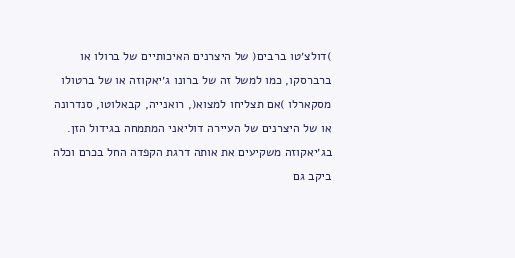)דולצ׳טו ברבים( של היצרנים האיכותיים של ברולו או ברברסקו, כמו למשל זה של ברונו ג׳יאקוזה או של ברטולו מסקארלו )אם תצליחו למצוא(, רואנייה, קבאלוטו, סנדרונה או של היצרנים של העיירה דוליאני המתמחה בגידול הזן. בג׳יאקוזה משקיעים את אותה דרגת הקפדה החל בכרם וכלה ביקב גם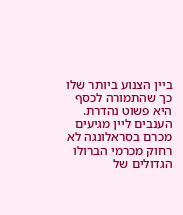ביין הצנוע ביותר שלו כך שהתמורה לכסף היא פשוט נהדרת. הענבים ליין מגיעים מכרם בסראלונגה לא רחוק מכרמי הברולו הגדולים של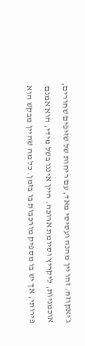ג׳יאקוזה. זהו יין מהנה ועסיסי מאד, עם ריחות של שזיפים שחורים, אוכמניות, ליקריץ וסיומת ארוכה. היין איננו בשל מידי, הוא אמנם פירותי, אך יש בו מספיק מורכבות בו בזמן. כל מה שהיין מבקש הוא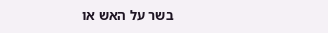בשר על האש או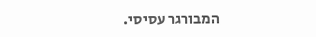המבורגר עסיסי.